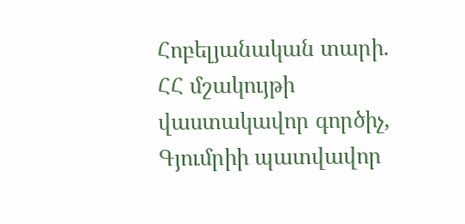Հոբելյանական տարի. ՀՀ մշակույթի վաստակավոր գործիչ, Գյումրիի պատվավոր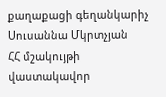քաղաքացի գեղանկարիչ Սուսաննա Մկրտչյան
ՀՀ մշակույթի վաստակավոր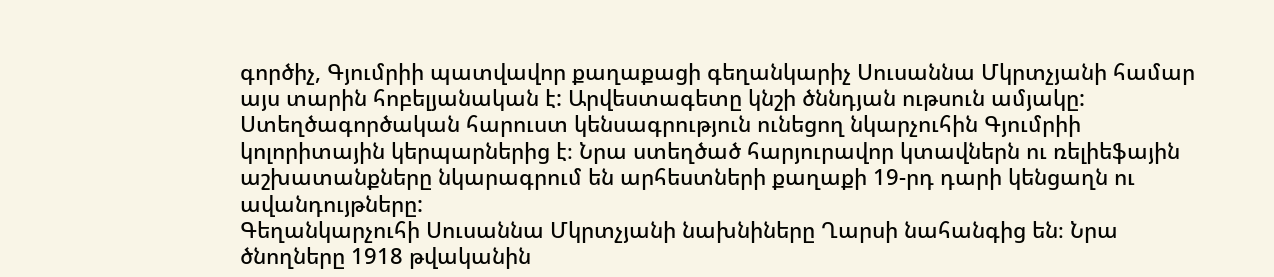գործիչ, Գյումրիի պատվավոր քաղաքացի գեղանկարիչ Սուսաննա Մկրտչյանի համար այս տարին հոբելյանական է: Արվեստագետը կնշի ծննդյան ութսուն ամյակը: Ստեղծագործական հարուստ կենսագրություն ունեցող նկարչուհին Գյումրիի կոլորիտային կերպարներից է։ Նրա ստեղծած հարյուրավոր կտավներն ու ռելիեֆային աշխատանքները նկարագրում են արհեստների քաղաքի 19-րդ դարի կենցաղն ու ավանդույթները:
Գեղանկարչուհի Սուսաննա Մկրտչյանի նախնիները Ղարսի նահանգից են։ Նրա ծնողները 1918 թվականին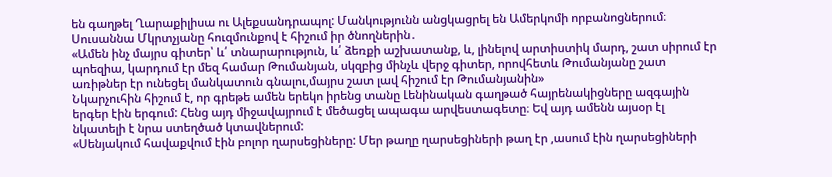են գաղթել Ղարաքիլիսա ու Ալեքսանդրապոլ: Մանկությունն անցկացրել են Ամերկոմի որբանոցներում։ Սուսաննա Մկրտչյանը հուզմունքով է հիշում իր ծնողներին․
«Ամեն ինչ մայրս գիտեր՝ և՛ տնարարություն, և՛ ձեռքի աշխատանք, և, լինելով արտիստիկ մարդ, շատ սիրում էր պոեզիա, կարդում էր մեզ համար Թումանյան, սկզբից մինչև վերջ գիտեր, որովհետև Թումանյանը շատ առիթներ էր ունեցել մանկատուն գնալու,մայրս շատ լավ հիշում էր Թումանյանին»
Նկարչուհին հիշում է, որ գրեթե ամեն երեկո իրենց տանը Լենինական գաղթած հայրենակիցները ազգային երգեր էին երգում: Հենց այդ միջավայրում է մեծացել ապագա արվեստագետը։ Եվ այդ ամենն այսօր էլ նկատելի է նրա ստեղծած կտավներում:
«Սենյակում հավաքվում էին բոլոր ղարսեցիները: Մեր թաղը ղարսեցիների թաղ էր ,ասում էին ղարսեցիների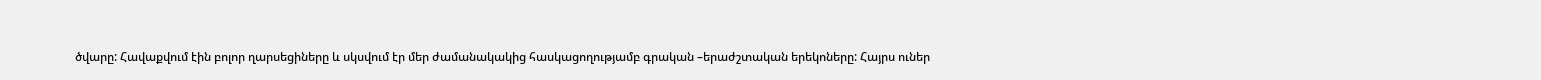ծվարը: Հավաքվում էին բոլոր ղարսեցիները և սկսվում էր մեր ժամանակակից հասկացողությամբ գրական –երաժշտական երեկոները: Հայրս ուներ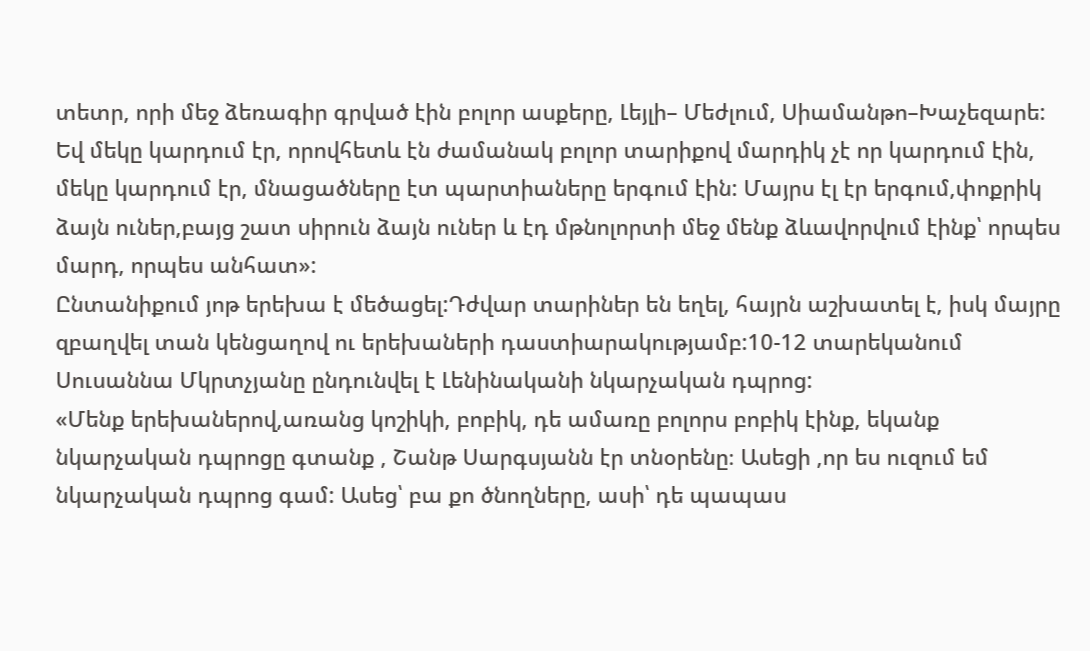տետր, որի մեջ ձեռագիր գրված էին բոլոր ասքերը, Լեյլի– Մեժլում, Սիամանթո–Խաչեզարե: Եվ մեկը կարդում էր, որովհետև էն ժամանակ բոլոր տարիքով մարդիկ չէ որ կարդում էին, մեկը կարդում էր, մնացածները էտ պարտիաները երգում էին: Մայրս էլ էր երգում,փոքրիկ ձայն ուներ,բայց շատ սիրուն ձայն ուներ և էդ մթնոլորտի մեջ մենք ձևավորվում էինք՝ որպես մարդ, որպես անհատ»:
Ընտանիքում յոթ երեխա է մեծացել:Դժվար տարիներ են եղել, հայրն աշխատել է, իսկ մայրը զբաղվել տան կենցաղով ու երեխաների դաստիարակությամբ:10-12 տարեկանում Սուսաննա Մկրտչյանը ընդունվել է Լենինականի նկարչական դպրոց:
«Մենք երեխաներով,առանց կոշիկի, բոբիկ, դե ամառը բոլորս բոբիկ էինք, եկանք նկարչական դպրոցը գտանք , Շանթ Սարգսյանն էր տնօրենը։ Ասեցի ,որ ես ուզում եմ նկարչական դպրոց գամ: Ասեց՝ բա քո ծնողները, ասի՝ դե պապաս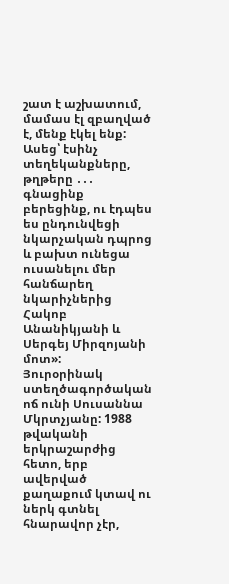շատ է աշխատում, մամաս էլ զբաղված է, մենք էկել ենք: Ասեց՝ էսինչ տեղեկանքները, թղթերը ․․․ գնացինք բերեցինք, ու էդպես ես ընդունվեցի նկարչական դպրոց և բախտ ունեցա ուսանելու մեր հանճարեղ նկարիչներից Հակոբ Անանիկյանի և Սերգեյ Միրզոյանի մոտ»:
Յուրօրինակ ստեղծագործական ոճ ունի Սուսաննա Մկրտչյանը: 1988 թվականի երկրաշարժից հետո, երբ ավերված քաղաքում կտավ ու ներկ գտնել հնարավոր չէր,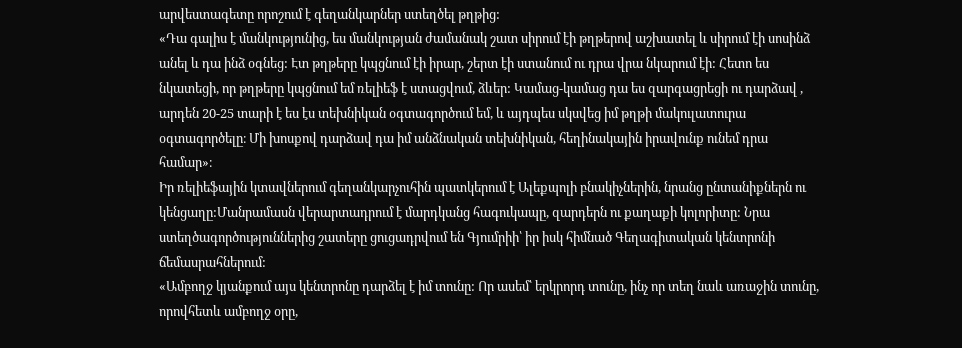արվեստագետը որոշում է գեղանկարներ ստեղծել թղթից:
«Դա գալիս է մանկությունից, ես մանկության ժամանակ շատ սիրում էի թղթերով աշխատել և սիրում էի սոսինձ անել և դա ինձ օգնեց: Էտ թղթերը կպցնում էի իրար, շերտ էի ստանում ու դրա վրա նկարում էի: Հետո ես նկատեցի, որ թղթերը կպցնում եմ ռելիեֆ է ստացվում, ձևեր: Կամաց-կամաց դա ես զարգացրեցի ու դարձավ , արդեն 20-25 տարի է ես էս տեխնիկան օգտագործում եմ, և այդպես սկսվեց իմ թղթի մակուլատուրա օգտագործելը։ Մի խոսքով դարձավ դա իմ անձնական տեխնիկան, հեղինակային իրավունք ունեմ դրա համար»։
Իր ռելիեֆային կտավներում գեղանկարչուհին պատկերում է Ալեքպոլի բնակիչներին, նրանց ընտանիքներն ու կենցաղը:Մանրամասն վերարտադրում է մարդկանց հագուկապը, զարդերն ու քաղաքի կոլորիտը: Նրա ստեղծագործություններից շատերը ցուցադրվում են Գյումրիի՝ իր իսկ հիմնած Գեղագիտական կենտրոնի ճեմասրահներում:
«Ամբողջ կյանքում այս կենտրոնը դարձել է իմ տունը: Որ ասեմ՝ երկրորդ տունը, ինչ որ տեղ նաև առաջին տունը, որովհետև ամբողջ օրը,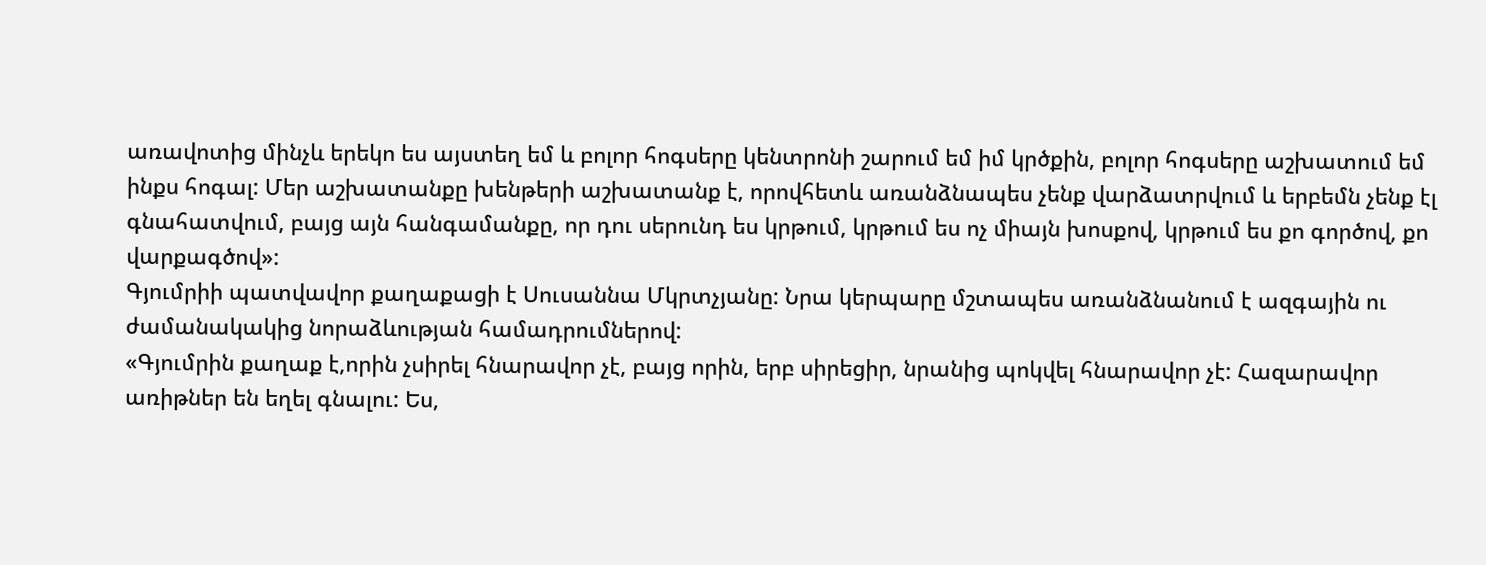առավոտից մինչև երեկո ես այստեղ եմ և բոլոր հոգսերը կենտրոնի շարում եմ իմ կրծքին, բոլոր հոգսերը աշխատում եմ ինքս հոգալ: Մեր աշխատանքը խենթերի աշխատանք է, որովհետև առանձնապես չենք վարձատրվում և երբեմն չենք էլ գնահատվում, բայց այն հանգամանքը, որ դու սերունդ ես կրթում, կրթում ես ոչ միայն խոսքով, կրթում ես քո գործով, քո վարքագծով»:
Գյումրիի պատվավոր քաղաքացի է Սուսաննա Մկրտչյանը: Նրա կերպարը մշտապես առանձնանում է ազգային ու ժամանակակից նորաձևության համադրումներով:
«Գյումրին քաղաք է,որին չսիրել հնարավոր չէ, բայց որին, երբ սիրեցիր, նրանից պոկվել հնարավոր չէ: Հազարավոր առիթներ են եղել գնալու: Ես,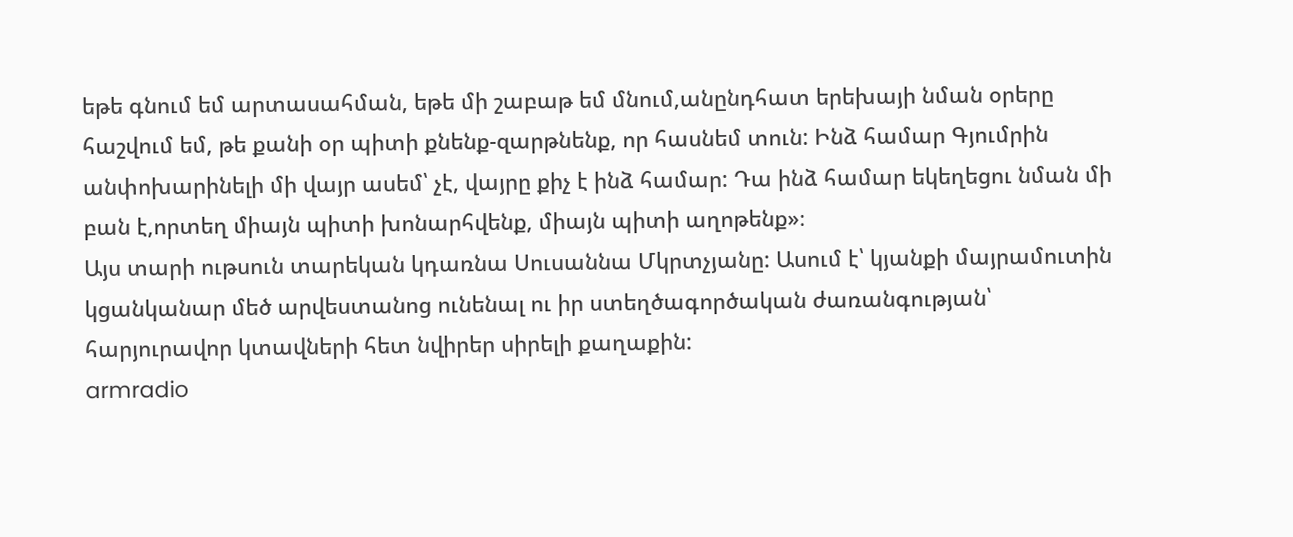եթե գնում եմ արտասահման, եթե մի շաբաթ եմ մնում,անընդհատ երեխայի նման օրերը հաշվում եմ, թե քանի օր պիտի քնենք-զարթնենք, որ հասնեմ տուն: Ինձ համար Գյումրին անփոխարինելի մի վայր ասեմ՝ չէ, վայրը քիչ է ինձ համար: Դա ինձ համար եկեղեցու նման մի բան է,որտեղ միայն պիտի խոնարհվենք, միայն պիտի աղոթենք»։
Այս տարի ութսուն տարեկան կդառնա Սուսաննա Մկրտչյանը: Ասում է՝ կյանքի մայրամուտին կցանկանար մեծ արվեստանոց ունենալ ու իր ստեղծագործական ժառանգության՝ հարյուրավոր կտավների հետ նվիրեր սիրելի քաղաքին:
armradio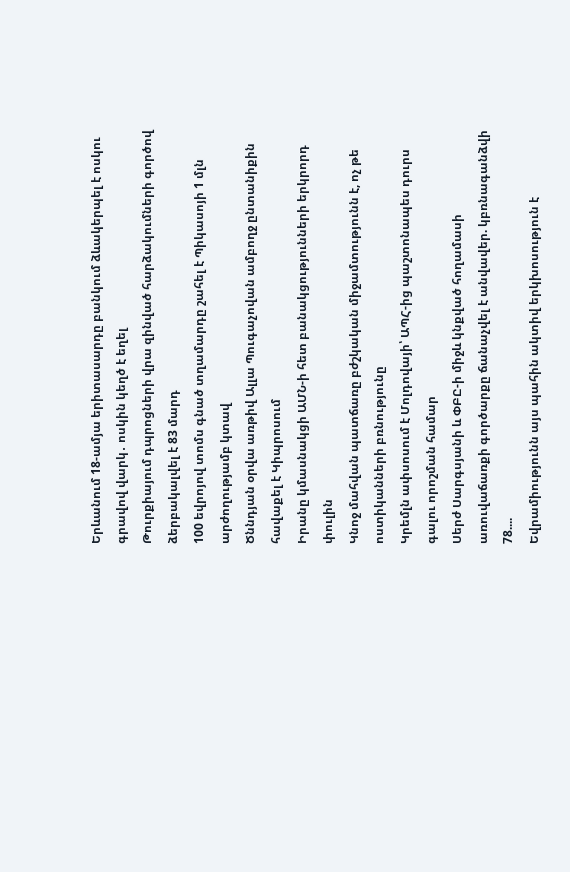Երևանում 18-ամյա երիտասարդը բանկում ձևակերպել է ոսկու գրավով վարկ․ ոսկին կեղծ է եղել
Թուրքիայում դպրոցների վրա զինված հարձակումների գործով ձերբակալվել է 83 մարդ
100 եվրոյով տոմս գնած տղամարդը շահել է Պիկասոյի 1 մլն արժողությամբ կտավ
Ծննդյան օրվա առթիվ Ալլա Պուգաչովան ամբողջ ընտանիքին հավաքել է Կիպրոսում
Իրանը կմասնակցի ԱՄՆ-ի հետ բանակցությունների երկրորդ փուլին
Կնոջ մահվան պատճառը բժշկական միջամտությունն է, ոչ թե ոստիկանների բռնությունը
Կրեմլն ափսոսում է Մոլդովայի՝ ԱՊՀ-ից պաշտոնապես դուրս գալու որոշման համար
Սերժ Սարգսյանի և ՓԲԸ-ի միջև կնքված հողամասի առուվաճառքի գործարքը ճանաչվել է անվավեր. կբռնագանձվի 78....
Եվրամիությունն այս պահին ակտիվ երկխոսություն է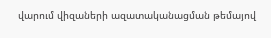վարում վիզաների ազատականացման թեմայով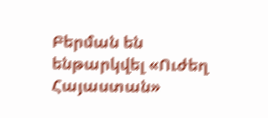Բերման են ենթարկվել «Ուժեղ Հայաստան»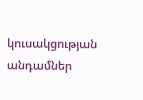կուսակցության անդամներ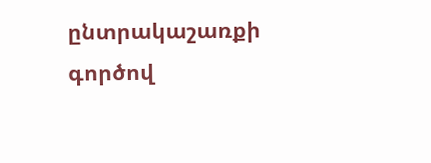ընտրակաշառքի գործով